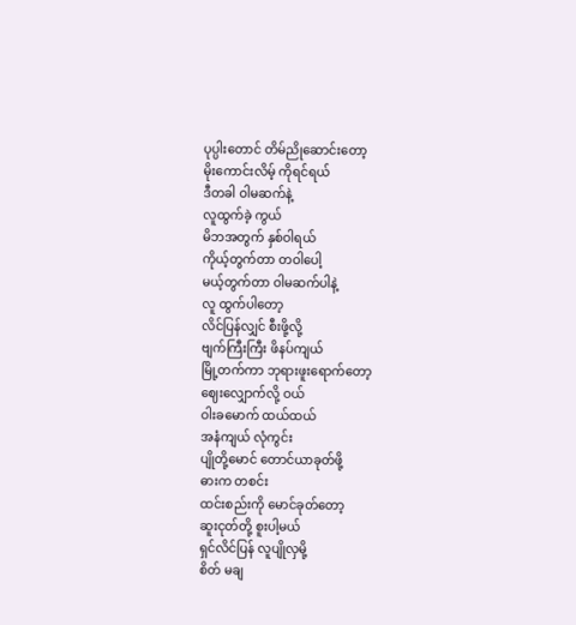ပုပ္ပါးတောင် တိမ်ညိုဆောင်းတော့
မိုးကောင်းလိမ့် ကိုရင်ရယ်
ဒီတခါ ဝါမဆက်နဲ့
လူထွက်ခဲ့ ကွယ်
မိဘအတွက် နှစ်ဝါရယ်
ကိုယ့်တွက်တာ တဝါပေါ့
မယ့်တွက်တာ ဝါမဆက်ပါနဲ့
လူ ထွက်ပါတော့
လိင်ပြန်လျှင် စီးဖို့လို့
ဗျက်ကြီးကြီး ဖိနပ်ကျယ်
မြို့တက်ကာ ဘုရားဖူးရောက်တော့
ဈေးလျှောက်လို့ ဝယ်
ဝါးခမောက် ထယ်ထယ်
အနံကျယ် လုံကွင်း
ပျိုတို့မောင် တောင်ယာခုတ်ဖို့
ဓားက တစင်း
ထင်းစည်းကို မောင်ခုတ်တော့
ဆူးငုတ်တို့ စူးပါ့မယ်
ရှင်လိင်ပြန် လူပျိုလှမို့
စိတ် မချ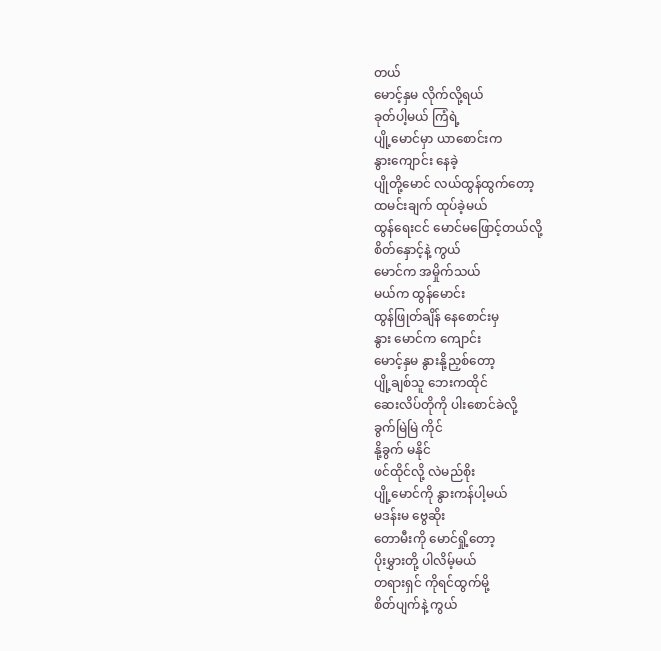တယ်
မောင့်နှမ လိုက်လို့ရယ်
ခုတ်ပါ့မယ် ကြံရဲ့
ပျို့မောင်မှာ ယာစောင်းက
နွားကျောင်း နေခဲ့
ပျိုတို့မောင် လယ်ထွန်ထွက်တော့
ထမင်းချက် ထုပ်ခဲ့မယ်
ထွန်ရေးငင် မောင်မဖြောင့်တယ်လို့
စိတ်နှောင့်နဲ့ ကွယ်
မောင်က အမှိုက်သယ်
မယ်က ထွန်မောင်း
ထွန်ဖြုတ်ချိန် နေစောင်းမှ
နွား မောင်က ကျောင်း
မောင့်နှမ နွားနို့ညှစ်တော့
ပျို့ချစ်သူ ဘေးကထိုင်
ဆေးလိပ်တိုကို ပါးစောင်ခဲလို့
ခွက်မြဲမြဲ ကိုင်
နို့ခွက် မနိုင်
ဖင်ထိုင်လို့ လဲမည်စိုး
ပျို့မောင်ကို နွားကန်ပါ့မယ်
မဒန်းမ ဗွေဆိုး
တောမီးကို မောင်ရှို့တော့
ပိုးမွှားတို့ ပါလိမ့်မယ်
တရားရှင် ကိုရင်ထွက်မို့
စိတ်ပျက်နဲ့ ကွယ်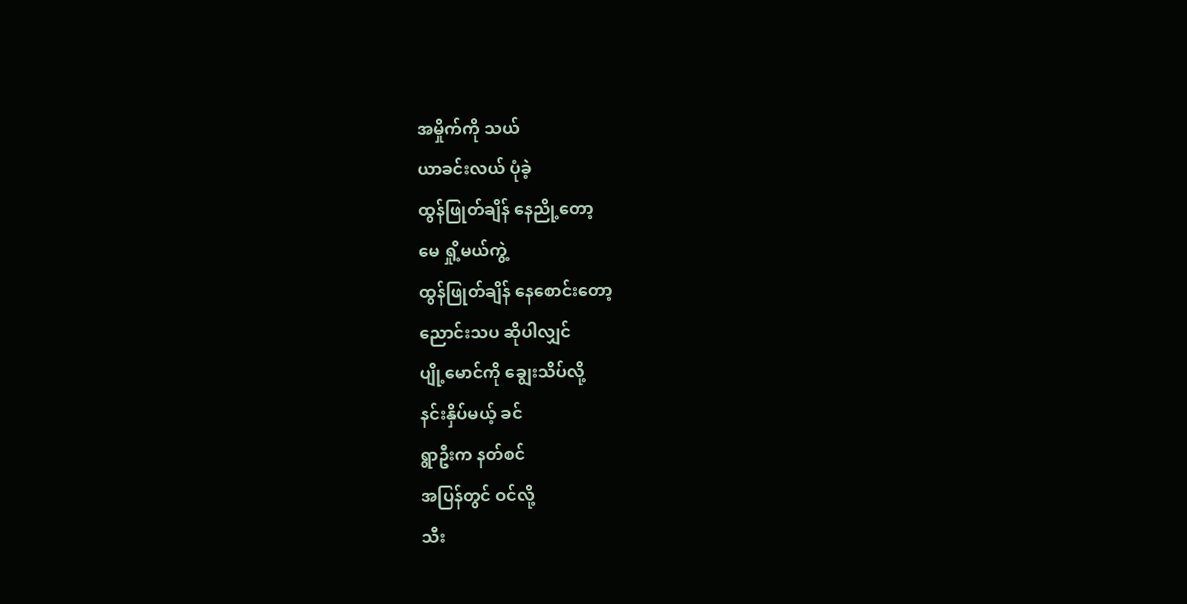အမှိုက်ကို သယ်
ယာခင်းလယ် ပုံခဲ့
ထွန်ဖြုတ်ချိန် နေညို့တော့
မေ ရှို့မယ်ကွဲ့
ထွန်ဖြုတ်ချိန် နေစောင်းတော့
ညောင်းသပ ဆိုပါလျှင်
ပျို့မောင်ကို ချွေးသိပ်လို့
နင်းနှိပ်မယ့် ခင်
ရွာဦးက နတ်စင်
အပြန်တွင် ဝင်လို့
သီး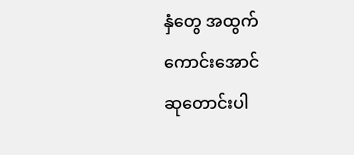နှံတွေ အထွက်ကောင်းအောင်
ဆုတောင်းပါ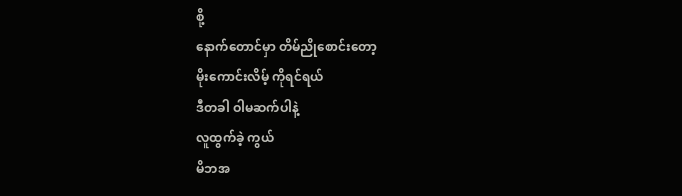စို့
နောက်တောင်မှာ တိမ်ညိုစောင်းတော့
မိုးကောင်းလိမ့် ကိုရင်ရယ်
ဒီတခါ ဝါမဆက်ပါနဲ့
လူထွက်ခဲ့ ကွယ်
မိဘအ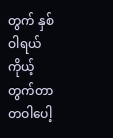တွက် နှစ်ဝါရယ်
ကိုယ့်တွက်တာ တဝါပေါ့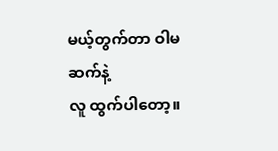မယ့်တွက်တာ ဝါမဆက်နဲ့
လူ ထွက်ပါတော့။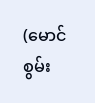(မောင်စွမ်း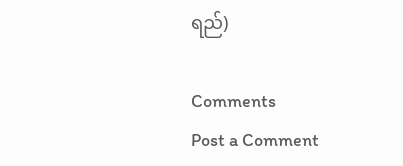ရည်)

Comments
Post a Comment